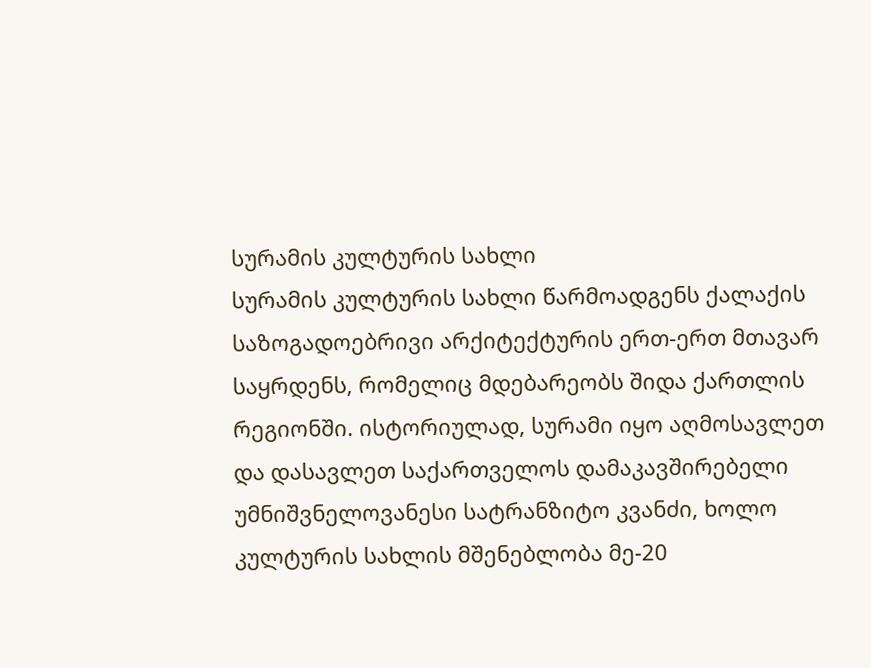სურამის კულტურის სახლი
სურამის კულტურის სახლი წარმოადგენს ქალაქის საზოგადოებრივი არქიტექტურის ერთ-ერთ მთავარ საყრდენს, რომელიც მდებარეობს შიდა ქართლის რეგიონში. ისტორიულად, სურამი იყო აღმოსავლეთ და დასავლეთ საქართველოს დამაკავშირებელი უმნიშვნელოვანესი სატრანზიტო კვანძი, ხოლო კულტურის სახლის მშენებლობა მე-20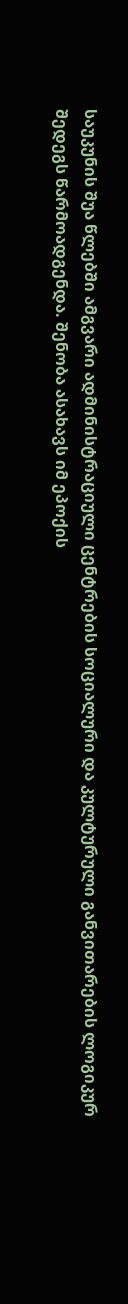საუკუნის შუა წლებში ამგვარი ადმინისტრაციული ცენტრების სოციალური და კულტურული განვითარების ლოგიკურ შედეგს წარმოადგენდა. შენობა ასახავს იმ ეპოქის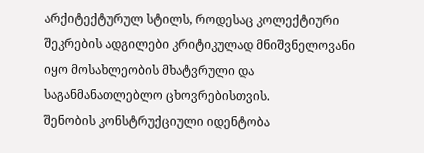არქიტექტურულ სტილს, როდესაც კოლექტიური შეკრების ადგილები კრიტიკულად მნიშვნელოვანი იყო მოსახლეობის მხატვრული და საგანმანათლებლო ცხოვრებისთვის.
შენობის კონსტრუქციული იდენტობა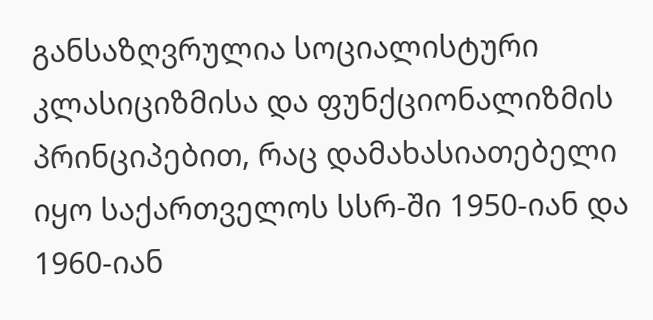განსაზღვრულია სოციალისტური კლასიციზმისა და ფუნქციონალიზმის პრინციპებით, რაც დამახასიათებელი იყო საქართველოს სსრ-ში 1950-იან და 1960-იან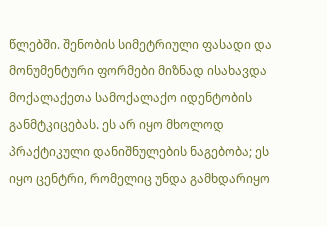წლებში. შენობის სიმეტრიული ფასადი და მონუმენტური ფორმები მიზნად ისახავდა მოქალაქეთა სამოქალაქო იდენტობის განმტკიცებას. ეს არ იყო მხოლოდ პრაქტიკული დანიშნულების ნაგებობა; ეს იყო ცენტრი, რომელიც უნდა გამხდარიყო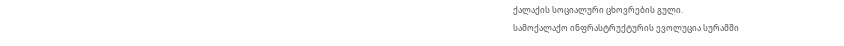ქალაქის სოციალური ცხოვრების გული.
სამოქალაქო ინფრასტრუქტურის ევოლუცია სურამში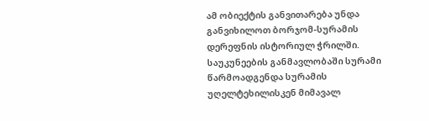ამ ობიექტის განვითარება უნდა განვიხილოთ ბორჯომ-სურამის დერეფნის ისტორიულ ჭრილში. საუკუნეების განმავლობაში სურამი წარმოადგენდა სურამის უღელტეხილისკენ მიმავალ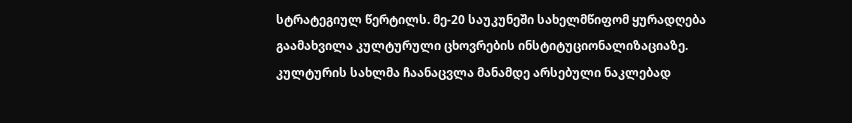სტრატეგიულ წერტილს. მე-20 საუკუნეში სახელმწიფომ ყურადღება გაამახვილა კულტურული ცხოვრების ინსტიტუციონალიზაციაზე. კულტურის სახლმა ჩაანაცვლა მანამდე არსებული ნაკლებად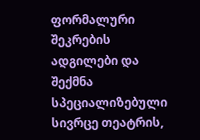ფორმალური შეკრების ადგილები და შექმნა სპეციალიზებული სივრცე თეატრის,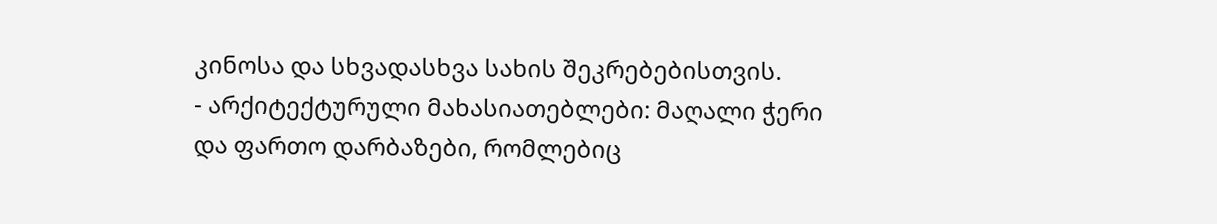კინოსა და სხვადასხვა სახის შეკრებებისთვის.
- არქიტექტურული მახასიათებლები: მაღალი ჭერი და ფართო დარბაზები, რომლებიც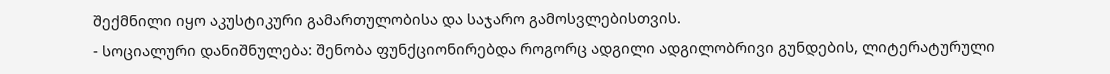შექმნილი იყო აკუსტიკური გამართულობისა და საჯარო გამოსვლებისთვის.
- სოციალური დანიშნულება: შენობა ფუნქციონირებდა როგორც ადგილი ადგილობრივი გუნდების, ლიტერატურული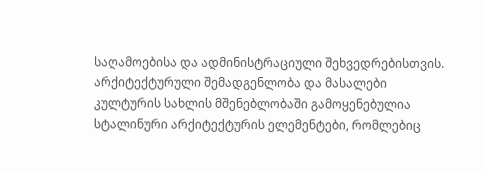საღამოებისა და ადმინისტრაციული შეხვედრებისთვის.
არქიტექტურული შემადგენლობა და მასალები
კულტურის სახლის მშენებლობაში გამოყენებულია სტალინური არქიტექტურის ელემენტები, რომლებიც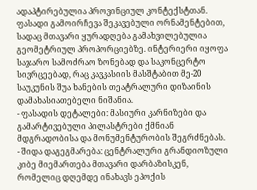ადაპტირებულია პროვინციულ კონტექსტთან. ფასადი გამოირჩევა შეკავებული ორნამენტებით, სადაც მთავარი ყურადღება გამახვილებულია გეომეტრიულ პროპორციებზე. ინტერიერი იყოფა საჯარო სამოძრაო ზონებად და საკონცერტო სივრცეებად, რაც კავკასიის მასშტაბით მე-20 საუკუნის შუა ხანების თეატრალური დიზაინის დამახასიათებელი ნიშანია.
- ფასადის დეტალები: მასიური კარნიზები და გამარტივებული პილასტრები ქმნიან მდგრადობისა და მონუმენტურობის შეგრძნებას.
- შიდა დაგეგმარება: ცენტრალური გრანდიოზული კიბე მიემართება მთავარი დარბაზისკენ, რომელიც დღემდე ინახავს ეპოქის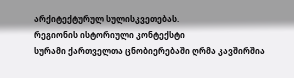არქიტექტურულ სულისკვეთებას.
რეგიონის ისტორიული კონტექსტი
სურამი ქართველთა ცნობიერებაში ღრმა კავშირშია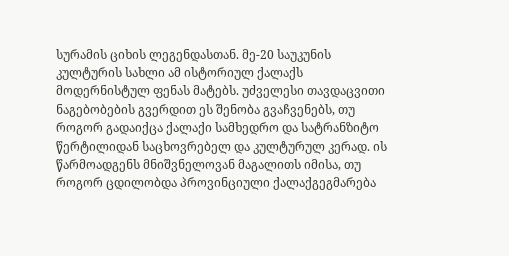სურამის ციხის ლეგენდასთან. მე-20 საუკუნის კულტურის სახლი ამ ისტორიულ ქალაქს მოდერნისტულ ფენას მატებს. უძველესი თავდაცვითი ნაგებობების გვერდით ეს შენობა გვაჩვენებს, თუ როგორ გადაიქცა ქალაქი სამხედრო და სატრანზიტო წერტილიდან საცხოვრებელ და კულტურულ კერად. ის წარმოადგენს მნიშვნელოვან მაგალითს იმისა, თუ როგორ ცდილობდა პროვინციული ქალაქგეგმარება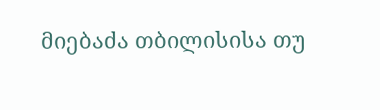მიებაძა თბილისისა თუ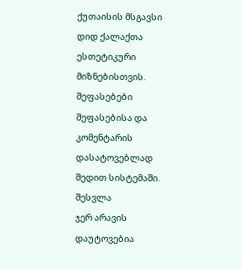ქუთაისის მსგავსი დიდ ქალაქთა ესთეტიკური მიზნებისთვის.
შეფასებები
შეფასებისა და კომენტარის დასატოვებლად შედით სისტემაში. შესვლა
ჯერ არავის დაუტოვებია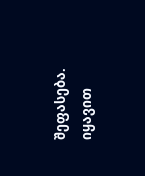შეფასება. იყავით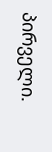პირველი.